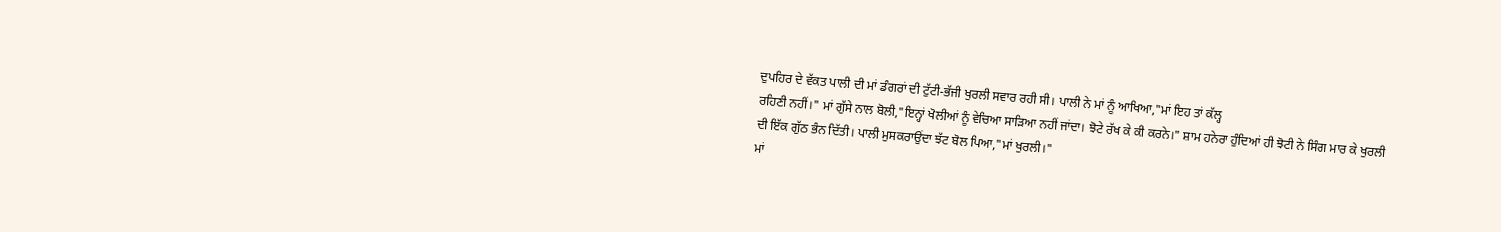ਦੁਪਹਿਰ ਦੇ ਵੱਕਤ ਪਾਲੀ ਦੀ ਮਾਂ ਡੰਗਰਾਂ ਦੀ ਟੁੱਟੀ-ਭੱਜੀ ਖੁਰਲੀ ਸਵਾਰ ਰਹੀ ਸੀ। ਪਾਲੀ ਨੇ ਮਾਂ ਨੂੰ ਆਖਿਆ,"ਮਾਂ ਇਹ ਤਾਂ ਕੱਲ੍ਹ
ਰਹਿਣੀ ਨਹੀਂ।" ਮਾਂ ਗੁੱਸੇ ਨਾਲ ਬੋਲੀ,"ਇਨ੍ਹਾਂ ਖੋਲੀਆਂ ਨੂੰ ਵੇਚਿਆ ਸਾੜਿਆ ਨਹੀਂ ਜਾਂਦਾ। ਝੋਟੇ ਰੱਖ ਕੇ ਕੀ ਕਰਨੇ।" ਸ਼ਾਮ ਹਨੇਰਾ ਹੁੰਦਿਆਂ ਹੀ ਝੋਟੀ ਨੇ ਸਿੰਗ ਮਾਰ ਕੇ ਖੁਰਲੀ ਦੀ ਇੱਕ ਗੁੱਠ ਭੰਨ ਦਿੱਤੀ। ਪਾਲੀ ਮੁਸਕਰਾਉਂਦਾ ਝੱਟ ਬੋਲ ਪਿਆ,"ਮਾਂ ਖੁਰਲੀ।"
ਮਾਂ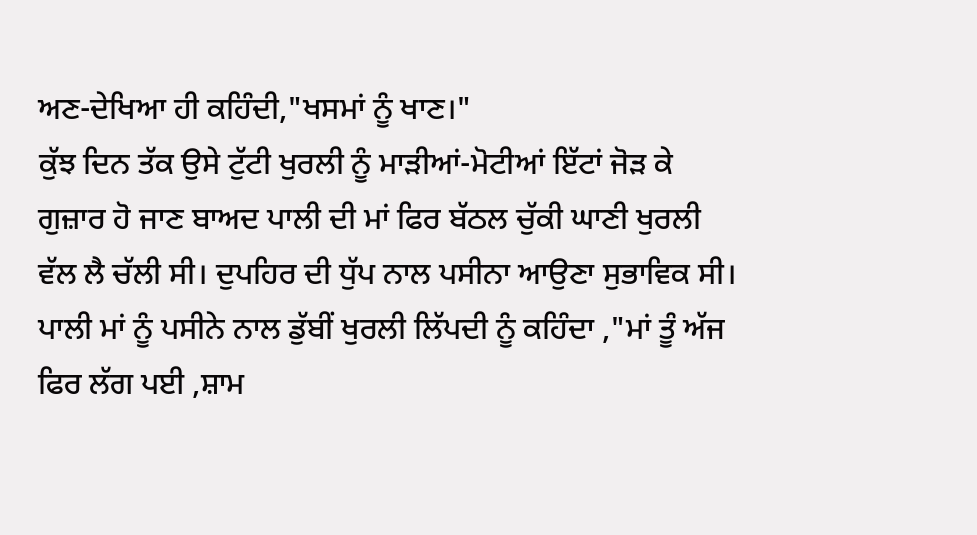ਅਣ-ਦੇਖਿਆ ਹੀ ਕਹਿੰਦੀ,"ਖਸਮਾਂ ਨੂੰ ਖਾਣ।"
ਕੁੱਝ ਦਿਨ ਤੱਕ ਉਸੇ ਟੁੱਟੀ ਖੁਰਲੀ ਨੂੰ ਮਾੜੀਆਂ-ਮੋਟੀਆਂ ਇੱਟਾਂ ਜੋੜ ਕੇ ਗੁਜ਼ਾਰ ਹੋ ਜਾਣ ਬਾਅਦ ਪਾਲੀ ਦੀ ਮਾਂ ਫਿਰ ਬੱਠਲ ਚੁੱਕੀ ਘਾਣੀ ਖੁਰਲੀ ਵੱਲ ਲੈ ਚੱਲੀ ਸੀ। ਦੁਪਹਿਰ ਦੀ ਧੁੱਪ ਨਾਲ ਪਸੀਨਾ ਆਉਣਾ ਸੁਭਾਵਿਕ ਸੀ। ਪਾਲੀ ਮਾਂ ਨੂੰ ਪਸੀਨੇ ਨਾਲ ਡੁੱਬੀਂ ਖੁਰਲੀ ਲਿੱਪਦੀ ਨੂੰ ਕਹਿੰਦਾ ,"ਮਾਂ ਤੂੰ ਅੱਜ ਫਿਰ ਲੱਗ ਪਈ ,ਸ਼ਾਮ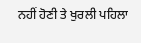ਨਹੀਂ ਹੋਣੀ ਤੇ ਖੁਰਲੀ ਪਹਿਲਾ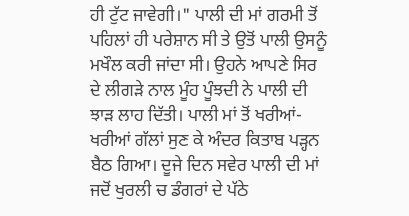ਹੀ ਟੁੱਟ ਜਾਵੇਗੀ।" ਪਾਲੀ ਦੀ ਮਾਂ ਗਰਮੀ ਤੋਂ ਪਹਿਲਾਂ ਹੀ ਪਰੇਸ਼ਾਨ ਸੀ ਤੇ ਉਤੋਂ ਪਾਲੀ ਉਸਨੂੰ ਮਖੌਲ ਕਰੀ ਜਾਂਦਾ ਸੀ। ਉਹਨੇ ਆਪਣੇ ਸਿਰ ਦੇ ਲੀਗੜੇ ਨਾਲ ਮੂੰਹ ਪੂੰਝਦੀ ਨੇ ਪਾਲੀ ਦੀ ਝਾੜ ਲਾਹ ਦਿੱਤੀ। ਪਾਲੀ ਮਾਂ ਤੋਂ ਖਰੀਆਂ-ਖਰੀਆਂ ਗੱਲਾਂ ਸੁਣ ਕੇ ਅੰਦਰ ਕਿਤਾਬ ਪੜ੍ਹਨ ਬੈਠ ਗਿਆ। ਦੂਜੇ ਦਿਨ ਸਵੇਰ ਪਾਲੀ ਦੀ ਮਾਂ ਜਦੋਂ ਖੁਰਲੀ ਚ ਡੰਗਰਾਂ ਦੇ ਪੱਠੇ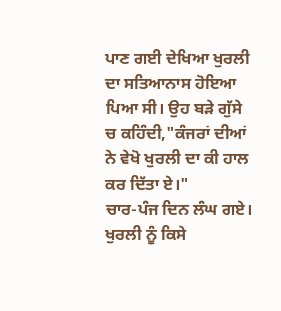ਪਾਣ ਗਈ ਦੇਖਿਆ ਖੁਰਲੀ ਦਾ ਸਤਿਆਨਾਸ ਹੋਇਆ
ਪਿਆ ਸੀ। ਉਹ ਬੜੇ ਗੁੱਸੇ ਚ ਕਹਿੰਦੀ,"ਕੰਜਰਾਂ ਦੀਆਂ ਨੇ ਵੇਖੋ ਖੁਰਲੀ ਦਾ ਕੀ ਹਾਲ ਕਰ ਦਿੱਤਾ ਏ।"
ਚਾਰ-ਪੰਜ ਦਿਨ ਲੰਘ ਗਏ। ਖੁਰਲੀ ਨੂੰ ਕਿਸੇ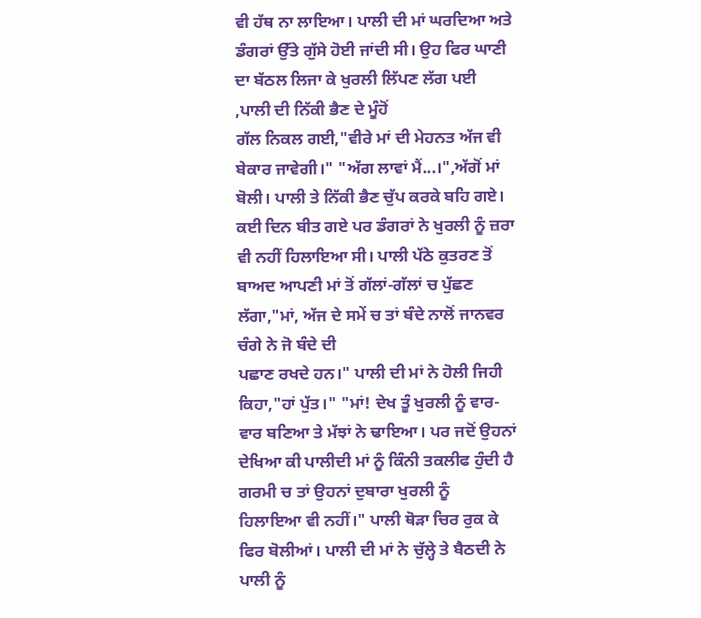ਵੀ ਹੱਥ ਨਾ ਲਾਇਆ। ਪਾਲੀ ਦੀ ਮਾਂ ਘਰਦਿਆ ਅਤੇ ਡੰਗਰਾਂ ਉੱਤੇ ਗੁੱਸੇ ਹੋਈ ਜਾਂਦੀ ਸੀ। ਉਹ ਫਿਰ ਘਾਣੀ ਦਾ ਬੱਠਲ ਲਿਜਾ ਕੇ ਖੁਰਲੀ ਲਿੱਪਣ ਲੱਗ ਪਈ ,ਪਾਲੀ ਦੀ ਨਿੱਕੀ ਭੈਣ ਦੇ ਮੂੰਹੋਂ
ਗੱਲ ਨਿਕਲ ਗਈ,"ਵੀਰੇ ਮਾਂ ਦੀ ਮੇਹਨਤ ਅੱਜ ਵੀ ਬੇਕਾਰ ਜਾਵੇਗੀ।" "ਅੱਗ ਲਾਵਾਂ ਮੈਂ...।",ਅੱਗੋਂ ਮਾਂ ਬੋਲੀ। ਪਾਲੀ ਤੇ ਨਿੱਕੀ ਭੈਣ ਚੁੱਪ ਕਰਕੇ ਬਹਿ ਗਏ।
ਕਈ ਦਿਨ ਬੀਤ ਗਏ ਪਰ ਡੰਗਰਾਂ ਨੇ ਖੁਰਲੀ ਨੂੰ ਜ਼ਰਾ ਵੀ ਨਹੀਂ ਹਿਲਾਇਆ ਸੀ। ਪਾਲੀ ਪੱਠੇ ਕੁਤਰਣ ਤੋਂ ਬਾਅਦ ਆਪਣੀ ਮਾਂ ਤੋਂ ਗੱਲਾਂ-ਗੱਲਾਂ ਚ ਪੁੱਛਣ ਲੱਗਾ,"ਮਾਂ, ਅੱਜ ਦੇ ਸਮੇਂ ਚ ਤਾਂ ਬੰਦੇ ਨਾਲੋਂ ਜਾਨਵਰ ਚੰਗੇ ਨੇ ਜੋ ਬੰਦੇ ਦੀ
ਪਛਾਣ ਰਖਦੇ ਹਨ।" ਪਾਲੀ ਦੀ ਮਾਂ ਨੇ ਹੋਲੀ ਜਿਹੀ ਕਿਹਾ,"ਹਾਂ ਪੁੱਤ।" "ਮਾਂ! ਦੇਖ ਤੂੰ ਖੁਰਲੀ ਨੂੰ ਵਾਰ-ਵਾਰ ਬਣਿਆ ਤੇ ਮੱਝਾਂ ਨੇ ਢਾਇਆ। ਪਰ ਜਦੋਂ ਉਹਨਾਂ ਦੇਖਿਆ ਕੀ ਪਾਲੀਦੀ ਮਾਂ ਨੂੰ ਕਿੰਨੀ ਤਕਲੀਫ ਹੁੰਦੀ ਹੈ ਗਰਮੀ ਚ ਤਾਂ ਉਹਨਾਂ ਦੁਬਾਰਾ ਖੁਰਲੀ ਨੂੰ
ਹਿਲਾਇਆ ਵੀ ਨਹੀਂ।" ਪਾਲੀ ਥੋੜਾ ਚਿਰ ਰੁਕ ਕੇ ਫਿਰ ਬੋਲੀਆਂ। ਪਾਲੀ ਦੀ ਮਾਂ ਨੇ ਚੁੱਲ੍ਹੇ ਤੇ ਬੈਠਦੀ ਨੇ ਪਾਲੀ ਨੂੰ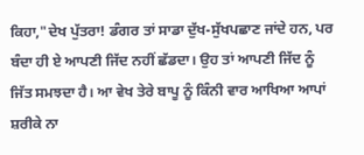ਕਿਹਾ,"ਦੇਖ ਪੁੱਤਰਾ! ਡੰਗਰ ਤਾਂ ਸਾਡਾ ਦੁੱਖ-ਸੁੱਖਪਛਾਣ ਜਾਂਦੇ ਹਨ, ਪਰ ਬੰਦਾ ਹੀ ਏ ਆਪਣੀ ਜਿੱਦ ਨਹੀਂ ਛੱਡਦਾ। ਉਹ ਤਾਂ ਆਪਣੀ ਜਿੱਦ ਨੂੰ
ਜਿੱਤ ਸਮਝਦਾ ਹੈ। ਆ ਵੇਖ ਤੇਰੇ ਬਾਪੂ ਨੂੰ ਕਿੰਨੀ ਵਾਰ ਆਖਿਆ ਆਪਾਂ ਸ਼ਰੀਕੇ ਨਾ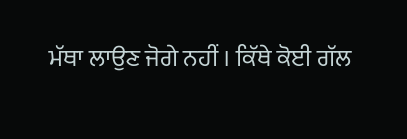ਮੱਥਾ ਲਾਉਣ ਜੋਗੇ ਨਹੀਂ । ਕਿੱਥੇ ਕੋਈ ਗੱਲ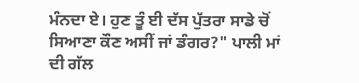ਮੰਨਦਾ ਏ। ਹੁਣ ਤੂੰ ਈ ਦੱਸ ਪੁੱਤਰਾ ਸਾਡੇ ਚੋਂ ਸਿਆਣਾ ਕੌਣ ਅਸੀਂ ਜਾਂ ਡੰਗਰ?" ਪਾਲੀ ਮਾਂ ਦੀ ਗੱਲ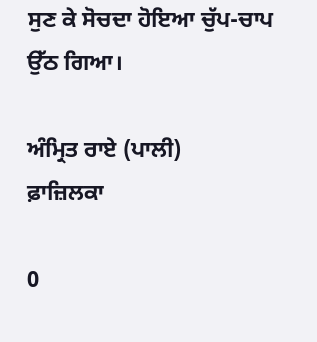ਸੁਣ ਕੇ ਸੋਚਦਾ ਹੋਇਆ ਚੁੱਪ-ਚਾਪ ਉੱਠ ਗਿਆ।

ਅੰਮ੍ਰਿਤ ਰਾਏ (ਪਾਲੀ)
ਫ਼ਾਜ਼ਿਲਕਾ

0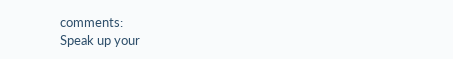comments:
Speak up your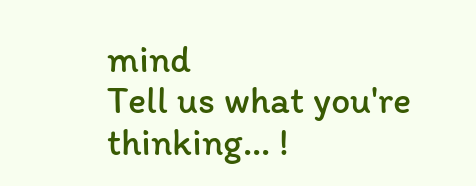mind
Tell us what you're thinking... !